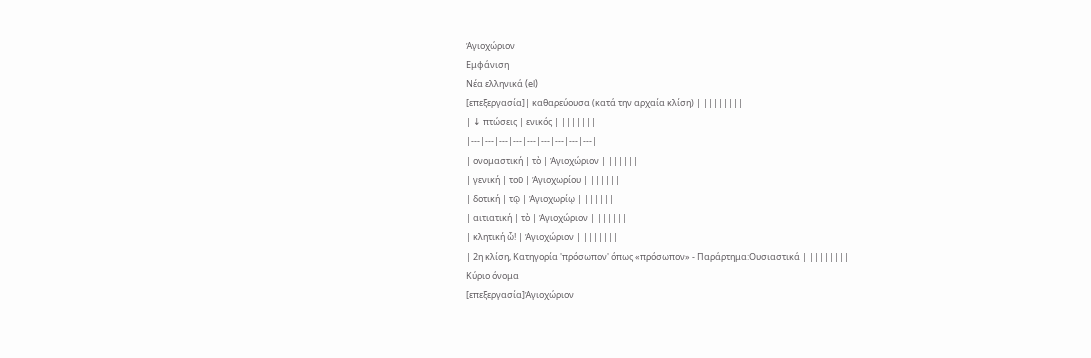Ἁγιοχώριον
Εμφάνιση
Νέα ελληνικά (el)
[επεξεργασία]| καθαρεύουσα (κατά την αρχαία κλίση) | ||||||||
| ↓ πτώσεις | ενικός | |||||||
|---|---|---|---|---|---|---|---|---|
| ονομαστική | τὸ | Ἁγιοχώριον | ||||||
| γενική | τοῦ | Ἁγιοχωρίου | ||||||
| δοτική | τῷ | Ἁγιοχωρίῳ | ||||||
| αιτιατική | τὸ | Ἁγιοχώριον | ||||||
| κλητική ὦ! | Ἁγιοχώριον | |||||||
| 2η κλίση, Κατηγορία 'πρόσωπον' όπως «πρόσωπον» - Παράρτημα:Ουσιαστικά | ||||||||
Κύριο όνομα
[επεξεργασία]Ἁγιοχώριον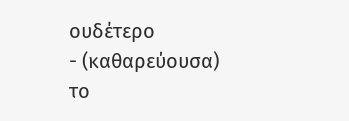ουδέτερο
- (καθαρεύουσα) το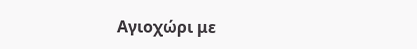Αγιοχώρι με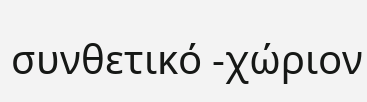συνθετικό -χώριον